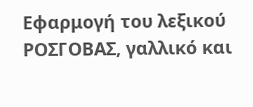Εφαρμογή του λεξικού ΡΟΣΓΟΒΑΣ, γαλλικό και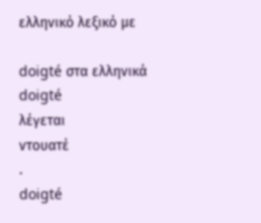ελληνικό λεξικό με

doigté στα ελληνικά
doigté
λέγεται
ντουατέ
.
doigté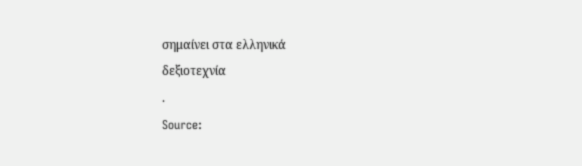σημαίνει στα ελληνικά
δεξιοτεχνία
.
Source: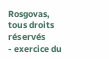Rosgovas, tous droits réservés
- exercice du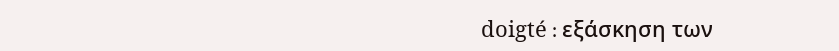doigté : εξάσκηση των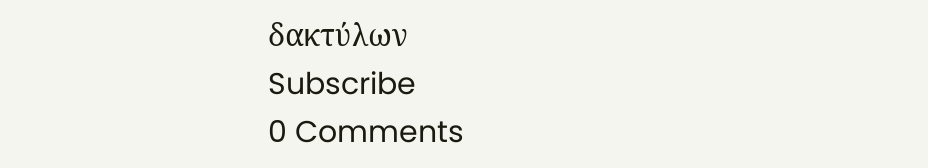δακτύλων
Subscribe
0 Comments